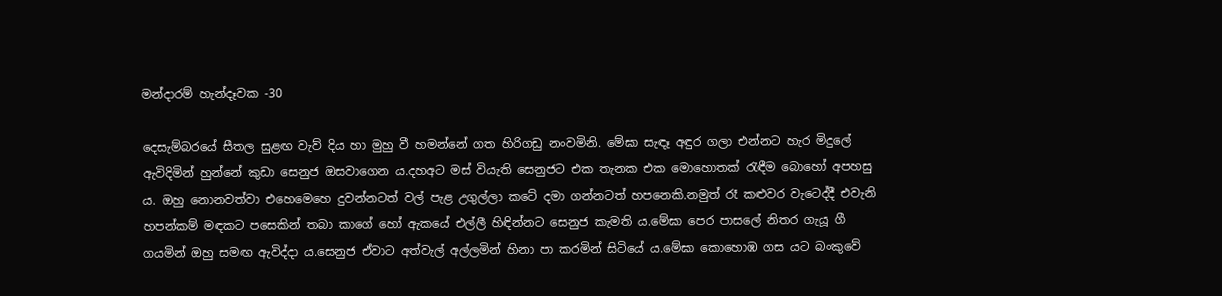මන්දාරම් හැන්දෑවක -30

දෙසැම්බරයේ සීතල සුළඟ වැව් දිය හා මුහු වී හමන්නේ ගත හිරිගඩු නංවමිනි. මේඝා සැඳෑ අඳුර ගලා එන්නට හැර මිදුලේ ඇවිදිමින් හුන්නේ කුඩා සෙනුජ ඔසවාගෙන ය.දහඅට මස් වියැති සෙනුජට එක තැනක එක මොහොතක් රැඳීම බොහෝ අපහසු ය. ඔහු නොනවත්වා එහෙමෙහෙ දුවන්නටත් වල් පැළ උගුල්ලා කටේ දමා ගන්නටත් හපනෙකි.නමුත් රෑ කළුවර වැටෙද්දී එවැනි හපන්කම් මඳකට පසෙකින් තබා කාගේ හෝ ඇකයේ එල්ලී හිඳින්නට සෙනුජ කැමති ය.මේඝා පෙර පාසලේ නිතර ගැයූ ගී ගයමින් ඔහු සමඟ ඇවිද්දා ය.සෙනුජ ඒවාට අ‍ත්වැල් අල්ලමින් හිනා පා කරමින් සිටියේ ය.මේඝා කොහොඹ ගස යට බංකුවේ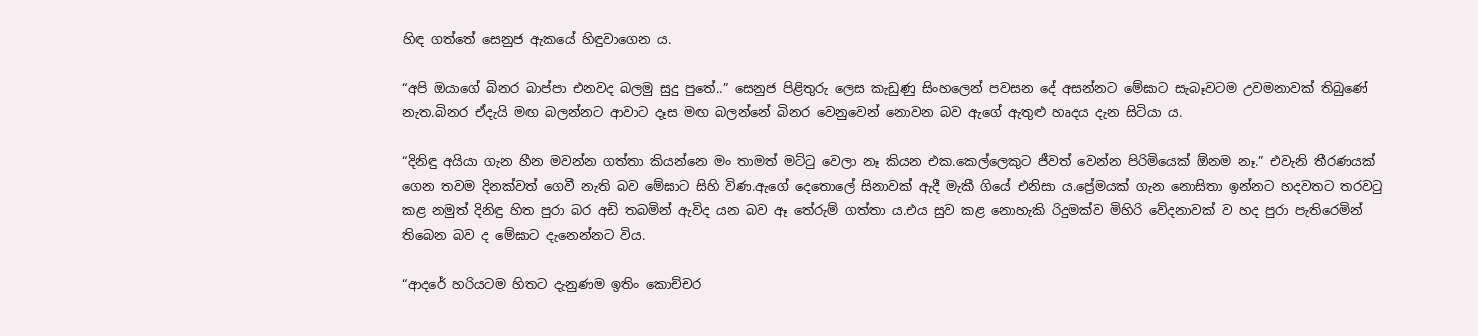හිඳ ගත්තේ සෙනුජ ඇකයේ හිඳුවාගෙන ය.

“අපි ඔයාගේ බිනර බාප්පා එනවද බලමු සුදු පුතේ..” සෙනුජ පිළිතුරු ලෙස කැඩුණු සිංහලෙන් පවසන දේ අසන්නට මේඝාට සැබෑවටම උවමනාවක් තිබුණේ නැත.බිනර ඒදැයි මඟ බලන්නට ආවාට දෑස මඟ බලන්නේ බිනර වෙනුවෙන් නොවන බව ඇගේ ඇතුළු හෘදය දැන සිටියා ය.

“දිනිඳු අයියා ගැන හීන මවන්න ගත්තා කියන්නෙ මං තාමත් මට්ටු වෙලා නෑ කියන එක.කෙල්ලෙකුට ජීවත් වෙන්න පිරිමියෙක් ඕනම නෑ.” එවැනි තීරණයක් ගෙන තවම දිනක්වත් ගෙවී නැති බව මේඝාට සිහි විණ.ඇගේ දෙතොලේ සිනාවක් ඇදී මැකී ගියේ එනිසා ය.ප්‍රේමයක් ගැන නොසිතා ඉන්නට හදවතට තරවටු කළ නමුත් දිනිඳු හිත පුරා බර අඩි තබමින් ඇවිද යන බව ඈ තේරුම් ගත්තා ය.එය සුව කළ නොහැකි රිදුමක්ව මිහිරි වේදනාවක් ව හද පුරා පැතිරෙමින් තිබෙන බව ද මේඝාට දැනෙන්නට විය.

“ආදරේ හරියටම හිතට දැනුණම ඉතිං කොච්චර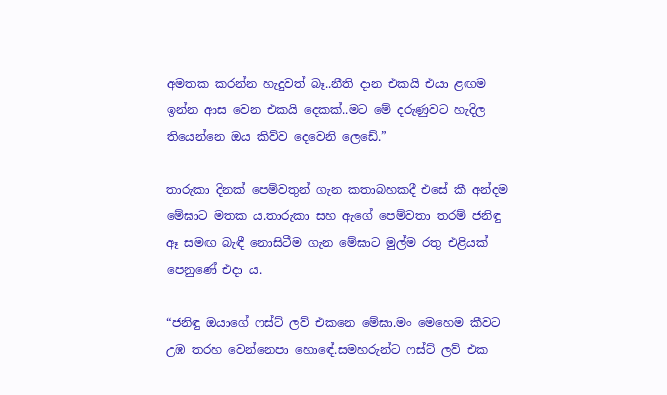අමතක කරන්න හැදුවත් බෑ..නීති දාන එකයි එයා ළඟම ඉන්න ආස වෙන එකයි දෙකක්..මට මේ දරුණුවට හැදිල තියෙන්නෙ ඔය කිව්ව දෙවෙනි ලෙඩේ.”

තාරුකා දිනක් පෙම්වතුන් ගැන කතාබහකදී එසේ කී අන්දම මේඝාට මතක ය.තාරුකා සහ ඇගේ පෙම්වතා තරම් ජනිඳු ඈ සමඟ බැඳී නොසිටීම ගැන මේඝාට මුල්ම රතු එළියක් පෙනුණේ එදා ය.

“ජනිඳු ඔයාගේ ෆස්ට් ලව් එකනෙ මේඝා.මං මෙහෙම කීවට උඹ තරහ වෙන්නෙපා හොඳේ.සමහරුන්ට ෆස්ට් ලව් එක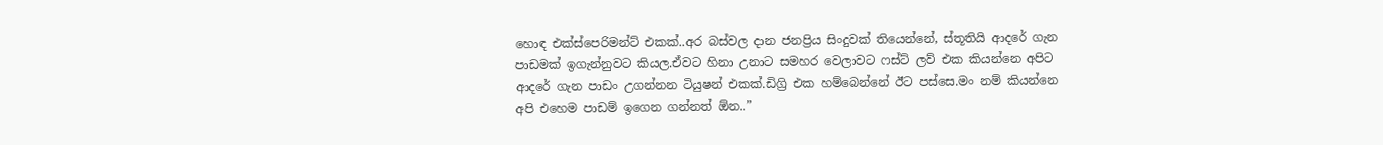හොඳ එක්ස්පෙරිමන්ට් එකක්..අර බස්වල දාන ජනප්‍රිය සිංදුවක් තියෙන්නේ, ස්තූතියි ආදරේ ගැන පාඩමක් ඉගැන්නුවට කියල.ඒවට හිනා උනාට සමහර වෙලාවට ෆස්ට් ලව් එක කියන්නෙ අපිට ආදරේ ගැන පාඩං උගන්නන ටියුෂන් එකක්.ඩිග්‍රි එක හම්බෙන්නේ ඊට පස්සෙ.මං නම් කියන්නෙ අපි එහෙම පාඩම් ඉගෙන ගන්නත් ඕන..”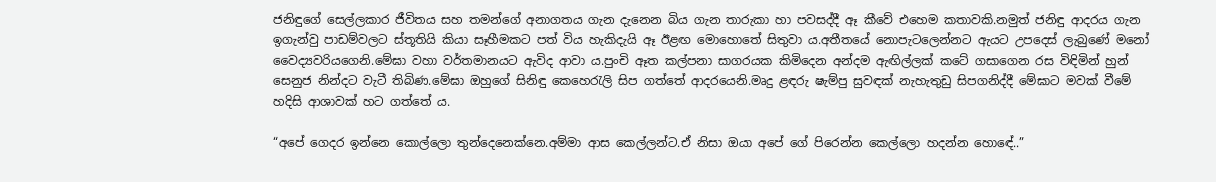ජනිඳුගේ සෙල්ලකාර ජීවිතය සහ තමන්ගේ අනාගතය ගැන දැනෙන බිය ගැන තාරුකා හා පවසද්දී ඈ කීවේ එහෙම කතාවකි.නමුත් ජනිඳු ආදරය ගැන ඉගැන්වු පාඩම්වලට ස්තූතියි කියා සෑහීමකට පත් විය හැකිදැයි ඈ ඊළඟ මොහොතේ සිතුවා ය.අතීතයේ නොපැටලෙන්නට ඇයට උපදෙස් ලැබුණේ මනෝ වෛද්‍යවරියගෙනි.මේඝා වහා වර්තමානයට ඇවිද ආවා ය.පුංචි ඈත කල්පනා සාගරයක කිමිදෙන අන්දම ඇඟිල්ලක් කටේ ගසාගෙන රස විඳිමින් හුන් සෙනුජ නින්දට වැටී තිබිණ.මේඝා ඔහුගේ සිනිඳු කෙහෙරැලි සිප ගත්තේ ආදරයෙනි.මෘදු ළඳරු ෂැම්පු සුවඳක් නැහැතුඩු සිපගනිද්දී මේඝාට මවක් වීමේ හදිසි ආශාවක් හට ගත්තේ ය.

“අපේ ගෙදර ඉන්නෙ කොල්ලො තුන්දෙනෙක්නෙ.අම්මා ආස කෙල්ලන්ට.ඒ නිසා ඔයා අපේ ගේ පිරෙන්න කෙල්ලො හදන්න හොඳේ..”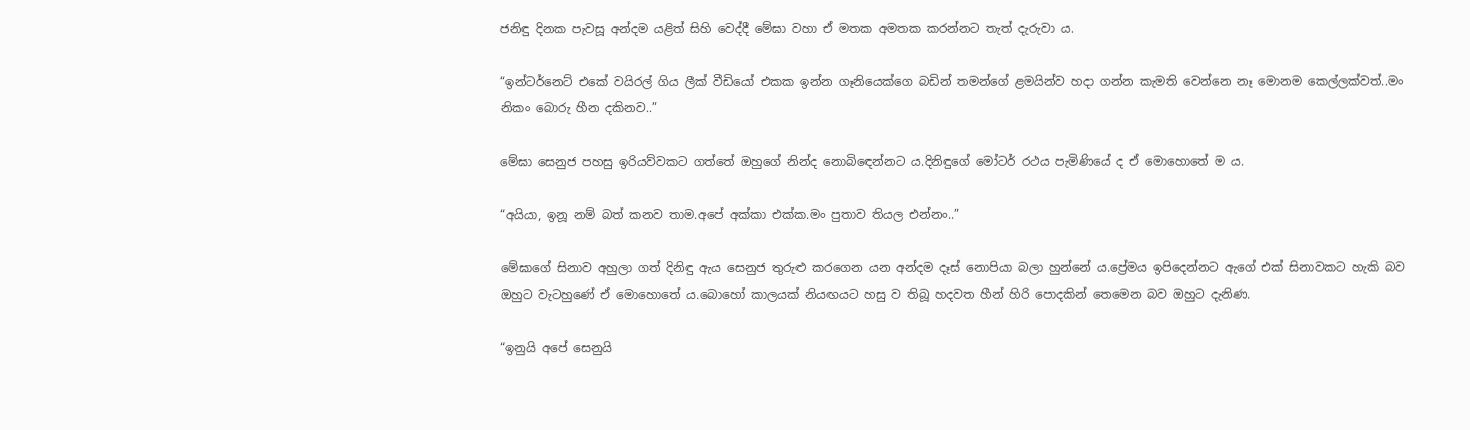ජනිඳු දිනක පැවසූ අන්දම යළිත් සිහි වෙද්දී මේඝා වහා ඒ මතක අමතක කරන්නට තැත් දැරුවා ය.

“ඉන්ටර්නෙට් එකේ වයිරල් ගිය ලීක් වීඩියෝ එකක ඉන්න ගෑනියෙක්ගෙ බඩින් තමන්ගේ ළමයින්ව හදා ගන්න කැමති වෙන්නෙ නෑ මොනම කෙල්ලක්වත්..මං නිකං බොරු හීන දකිනව..”

මේඝා සෙනුජ පහසු ඉරියව්වකට ගත්තේ ඔහුගේ නින්ද නොබිඳෙන්නට ය.දිනිඳුගේ මෝටර් රථය පැමිණියේ ද ඒ මොහොතේ ම ය.

“අයියා, ඉනූ නම් බත් කනව තාම.අපේ අක්කා එක්ක.මං පුතාව තියල එන්නං..”

මේඝාගේ සිනාව අහුලා ගත් දිනිඳු ඇය සෙනුජ තුරුළු කරගෙන යන අන්දම දෑස් නොපියා බලා හුන්නේ ය.ප්‍රේමය ඉපිදෙන්නට ඇගේ එක් සිනාවකට හැකි බව ඔහුට වැටහුණේ ඒ මොහොතේ ය.බොහෝ කාලයක් නියඟයට හසු ව තිබූ හදවත හීන් හිරි පොදකින් තෙමෙන බව ඔහුට දැනිණ.

“ඉනුයි අපේ සෙනුයි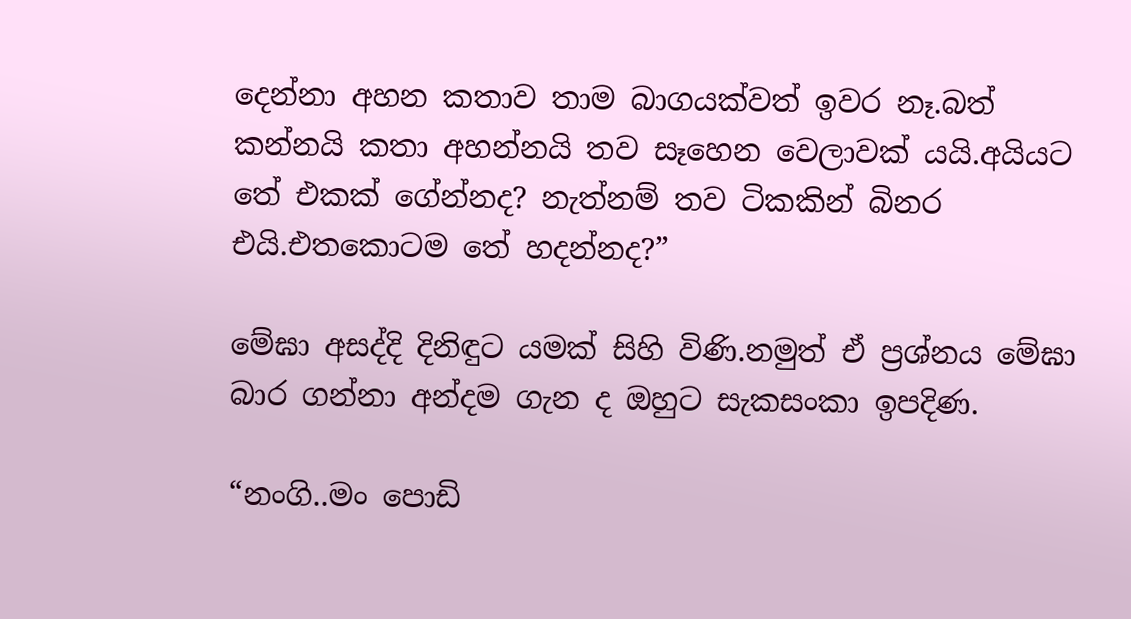දෙන්නා අහන කතාව තාම බාගයක්වත් ඉවර නෑ.බත් කන්නයි කතා අහන්නයි තව සෑහෙන වෙලාවක් යයි.අයියට තේ එකක් ගේන්නද? නැත්නම් තව ටිකකින් බිනර එයි.එතකොටම තේ හදන්නද?”

මේඝා අසද්දි දිනිඳුට යමක් සිහි විණි.නමුත් ඒ ප්‍රශ්නය මේඝා බාර ගන්නා අන්දම ගැන ද ඔහුට සැකසංකා ඉපදිණ.

“නංගි..මං පොඩි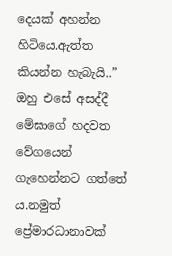දෙයක් අහන්න හිටියෙ.ඇත්ත කියන්න හැබැයි..” ඔහු එසේ අසද්දී මේඝාගේ හදවත වේගයෙන් ගැහෙන්නට ගත්තේ ය.නමුත් ප්‍රේමාරධානාවක්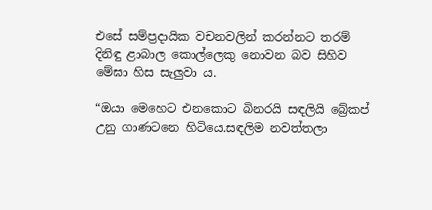එසේ සම්ප්‍රදායික වචනවලින් කරන්නට තරම් දිනිඳු ළාබාල කොල්ලෙකු නොවන බව සිහිව මේඝා හිස සැලුවා ය.

“ඔයා මෙහෙට එනකොට බිනරයි සඳලියි බ්‍රේකප් උනු ගාණටනෙ හිටියෙ.සඳලිම නවත්තලා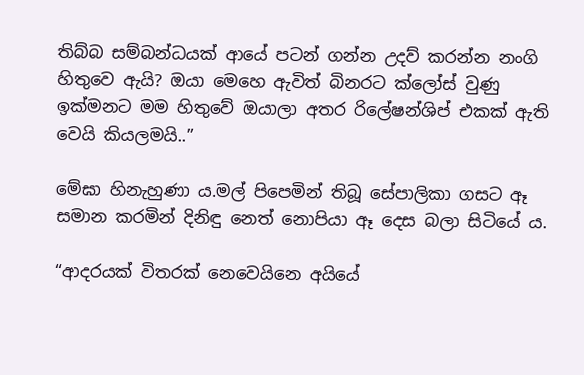තිබ්බ සම්බන්ධයක් ආයේ පටන් ගන්න උදව් කරන්න නංගි හිතුවෙ ඇයි? ඔයා මෙහෙ ඇවිත් බිනරට ක්ලෝස් වුණු ඉක්මනට මම හිතුවේ ඔයාලා අතර රිලේෂන්ශිප් එකක් ඇති වෙයි කියලමයි..”

මේඝා හිනැහුණා ය.මල් පිපෙමින් තිබූ සේපාලිකා ගසට ඈ සමාන කරමින් දිනිඳු නෙත් නොපියා ඈ දෙස බලා සිටියේ ය.

“ආදරයක් විතරක් නෙවෙයිනෙ අයියේ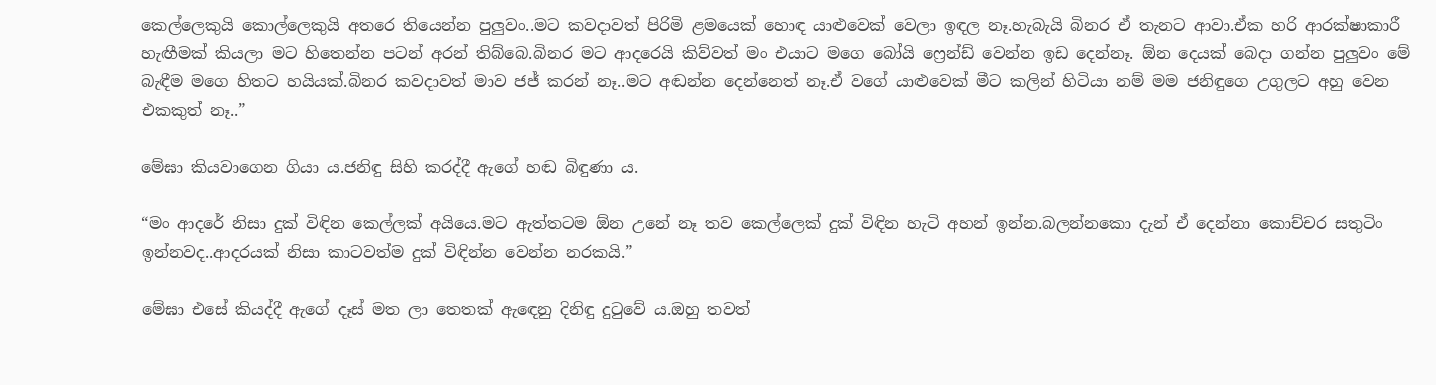කෙල්ලෙකුයි කොල්ලෙකුයි අතරෙ තියෙන්න පුලුවං..මට කවදාවත් පිරිමි ළමයෙක් හොඳ යාළුවෙක් වෙලා ඉඳල නෑ.හැබැයි බිනර ඒ තැනට ආවා.ඒක හරි ආරක්ෂාකාරී හැඟීමක් කියලා මට හිතෙන්න පටන් අරන් තිබ්බෙ.බිනර මට ආදරෙයි කිව්වත් මං එයාට මගෙ බෝයි ෆ්‍රෙන්ඩ් වෙන්න ඉඩ දෙන්නෑ. ඕන දෙයක් බෙදා ගන්න පුලුවං මේ බැඳීම මගෙ හිතට හයියක්.බිනර කවදාවත් මාව ජජ් කරන් නෑ..මට අඬන්න දෙන්නෙත් නෑ.ඒ වගේ යාළුවෙක් මීට කලින් හිටියා නම් මම ජනිඳුගෙ උගුලට අහු වෙන එකකුත් නෑ..”

මේඝා කියවාගෙන ගියා ය.ජනිඳු සිහි කරද්දී ඇගේ හඬ බිඳුණා ය.

“මං ආදරේ නිසා දුක් විඳින කෙල්ලක් අයියෙ.මට ඇත්තටම ඕන උනේ නෑ තව කෙල්ලෙක් දුක් විඳින හැටි අහන් ඉන්න.බලන්නකො දැන් ඒ දෙන්නා කොච්චර සතුටිං ඉන්නවද..ආදරයක් නිසා කාටවත්ම දුක් විඳින්න වෙන්න නරකයි.”

මේඝා එසේ කියද්දී ඇගේ දෑස් මත ලා තෙතක් ඇඳෙනු දිනිඳු දුටුවේ ය.ඔහු තවත්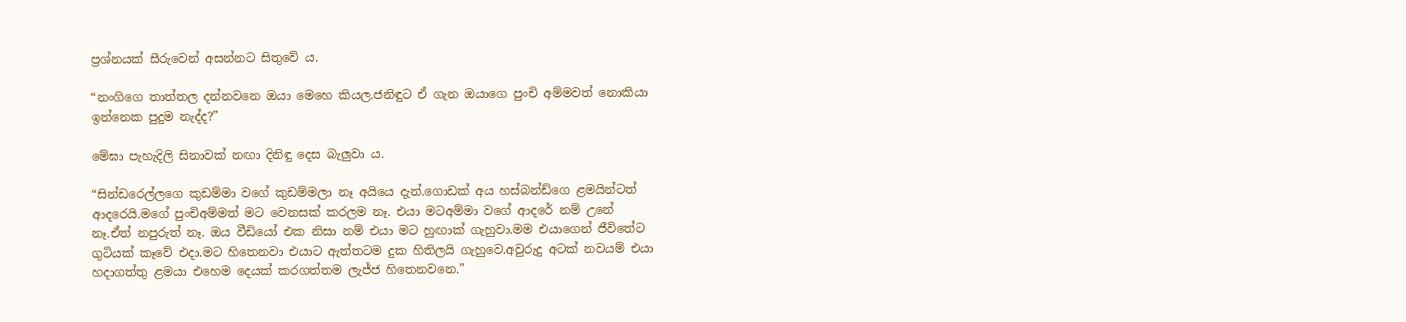ප්‍රශ්නයක් සීරුවෙන් අසන්නට සිතුවේ ය.

“නංගිගෙ තාත්තල දන්නවනෙ ඔයා මෙහෙ කියල.ජනිඳුට ඒ ගැන ඔයාගෙ පුංචි අම්මවත් නොකියා ඉන්නෙක පුදුම නැද්ද?”

මේඝා පැහැදිලි සිනාවක් නඟා දිනිඳු දෙස බැලුවා ය.

“සින්ඩරෙල්ලගෙ කුඩම්මා වගේ කුඩම්මලා නෑ අයියෙ දැන්.ගොඩක් අය හස්බන්ඩ්ගෙ ළමයින්ටත් ආදරෙයි.මගේ පුංචිඅම්මත් මට වෙනසක් කරලම නෑ. එයා මටඅම්මා වගේ ආදරේ නම් උනේ නෑ.ඒත් නපුරුත් නෑ. ඔය වීඩියෝ එක නිසා නම් එයා මට හුඟාක් ගැහුවා.මම එයාගෙන් ජීවිතේට ගුටියක් කෑවේ එදා.මට හිතෙනවා එයාට ඇත්තටම දුක හිතිලයි ගැහුවෙ.අවුරුදු අටක් නවයම් එයා හදාගත්තු ළමයා එහෙම දෙයක් කරගත්තම ලැජ්ජ හිතෙනවනෙ.”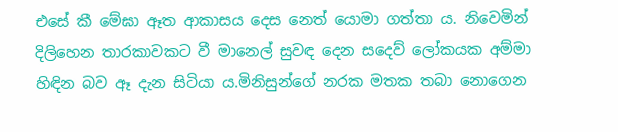එසේ කී මේඝා ඈත ආකාසය දෙස නෙත් යොමා ගත්තා ය. නිවෙමින් දිලිහෙන තාරකාවකට වී මානෙල් සුවඳ දෙන සදෙව් ලෝකයක අම්මා හිඳින බව ඈ දැන සිටියා ය.මිනිසුන්ගේ නරක මතක තබා නොගෙන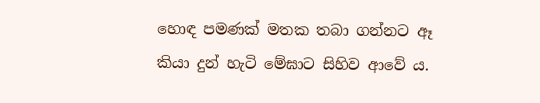හොඳ පමණක් මතක තබා ගන්නට ඈ කියා දුන් හැටි මේඝාට සිහිව ආවේ ය.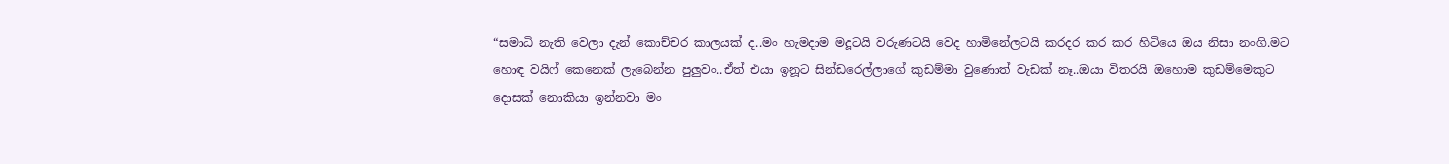“සමාධි නැති වෙලා දැන් කොච්චර කාලයක් ද..මං හැමදාම මදූටයි වරුණටයි වෙද හාමිනේලටයි කරදර කර කර හිටියෙ ඔය නිසා නංගි.මට හොඳ වයිෆ් කෙනෙක් ලැබෙන්න පුලුවං..ඒත් එයා ඉනූට සින්ඩරෙල්ලාගේ කුඩම්මා වුණොත් වැඩක් නෑ..ඔයා විතරයි ඔහොම කුඩම්මෙකුට දොසක් නොකියා ඉන්නවා මං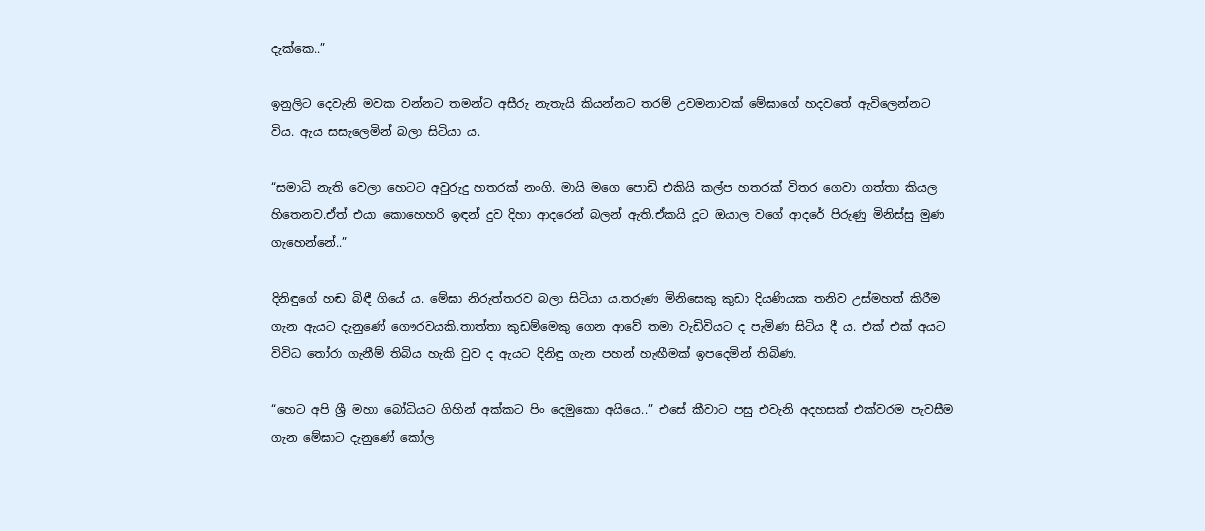දැක්කෙ..”

ඉනුලිට දෙවැනි මවක වන්නට තමන්ට අසීරු නැතැයි කියන්නට තරම් උවමනාවක් මේඝාගේ හදවතේ ඇවිලෙන්නට විය. ඇය සසැලෙමින් බලා සිටියා ය.

“සමාධි නැති වෙලා හෙටට අවුරුදු හතරක් නංගි. මායි මගෙ පොඩි එකියි කල්ප හතරක් විතර ගෙවා ගත්තා කියල හිතෙනව.ඒත් එයා කොහෙහරි ඉඳන් දුව දිහා ආදරෙන් බලන් ඇති.ඒකයි දූට ඔයාල වගේ ආදරේ පිරුණු මිනිස්සු මුණ ගැහෙන්නේ..”

දිනිඳුගේ හඬ බිඳී ගියේ ය. මේඝා නිරුත්තරව බලා සිටියා ය.තරුණ මිනිසෙකු කුඩා දියණියක තනිව උස්මහත් කිරීම ගැන ඇයට දැනුණේ ගෞරවයකි.තාත්තා කුඩම්මෙකු ගෙන ආවේ තමා වැඩිවියට ද පැමිණ සිටිය දී ය. එක් එක් අයට විවිධ තෝරා ගැනීම් තිබිය හැකි වුව ද ඇයට දිනිඳු ගැන පහන් හැඟීමක් ඉපදෙමින් තිබිණ.

“හෙට අපි ශ්‍රී මහා බෝධියට ගිහින් අක්කට පිං දෙමුකො අයියෙ..” එසේ කීවාට පසු එවැනි අදහසක් එක්වරම පැවසීම ගැන මේඝාට දැනුණේ කෝල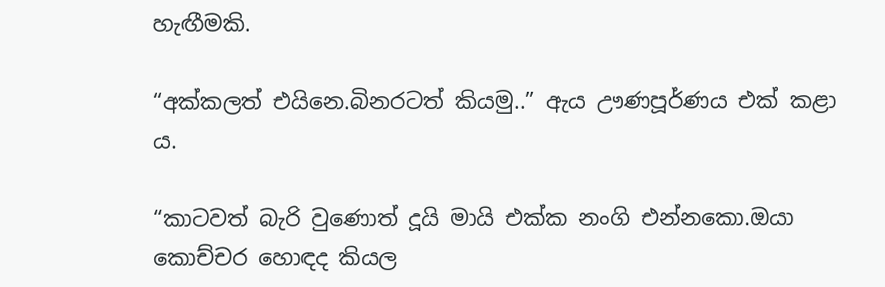හැඟීමකි.

“අක්කලත් එයිනෙ.බිනරටත් කියමු..” ඇය ඌණපූර්ණය එක් කළා ය.

“කාටවත් බැරි වුණොත් දූයි මායි එක්ක නංගි එන්නකො.ඔයා කොච්චර හොඳද කියල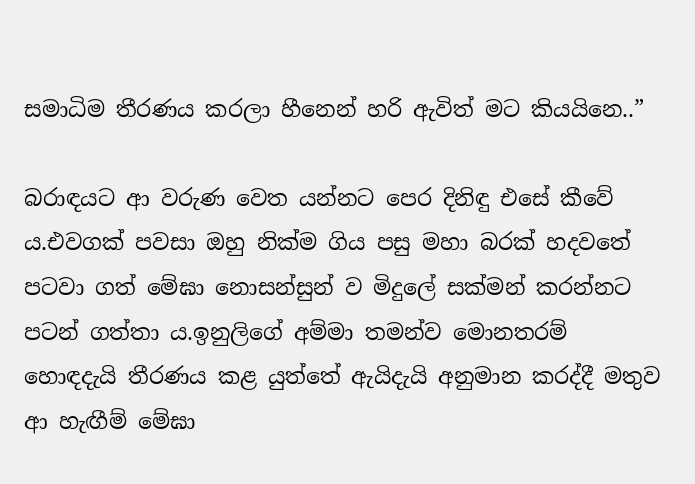සමාධිම තීරණය කරලා හීනෙන් හරි ඇවිත් මට කියයිනෙ..”

බරාඳයට ආ වරුණ වෙත යන්නට පෙර දිනිඳු එසේ කීවේ ය.එවගක් පවසා ඔහු නික්ම ගිය පසු මහා බරක් හදවතේ පටවා ගත් මේඝා නොසන්සුන් ව මිදුලේ සක්මන් කරන්නට පටන් ගත්තා ය.ඉනුලිගේ අම්මා තමන්ව මොනතරම් හොඳදැයි තීරණය කළ යුත්තේ ඇයිදැයි අනුමාන කරද්දී මතුව ආ හැඟීම් මේඝා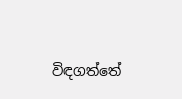විඳගත්තේ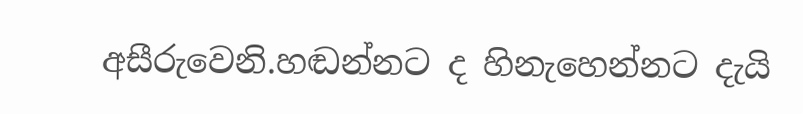අසීරුවෙනි.හඬන්නට ද හිනැහෙන්නට දැයි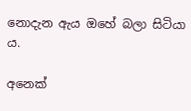නොදැන ඇය ඔහේ බලා සිටියා ය.

අනෙක්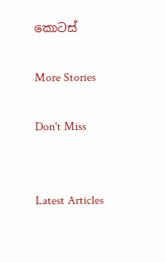කොටස්

More Stories

Don't Miss


Latest Articles